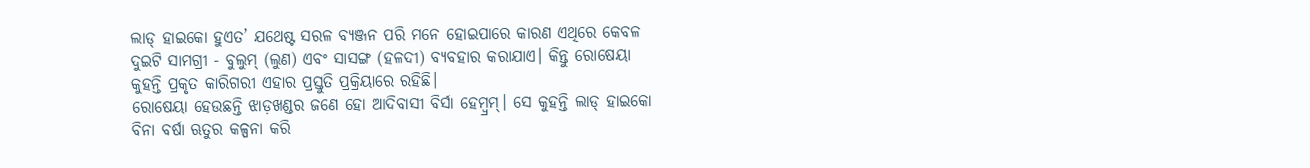ଲାଡ୍ ହାଇକୋ ହୁଏତ’ ଯଥେଷ୍ଟ ସରଳ ବ୍ୟଞ୍ଜନ ପରି ମନେ ହୋଇପାରେ କାରଣ ଏଥିରେ କେବଳ ଦୁଇଟି ସାମଗ୍ରୀ - ବୁଲୁମ୍ (ଲୁଣ) ଏବଂ ସାସଙ୍ଗ (ହଳଦୀ) ବ୍ୟବହାର କରାଯାଏ। କିନ୍ତୁ ରୋଷେୟା କୁହନ୍ତି ପ୍ରକୃତ କାରିଗରୀ ଏହାର ପ୍ରସ୍ତୁତି ପ୍ରକ୍ରିୟାରେ ରହିଛି।
ରୋଷେୟା ହେଉଛନ୍ତି ଝାଡ଼ଖଣ୍ଡର ଜଣେ ହୋ ଆଦିବାସୀ ବିର୍ସା ହେମ୍ବ୍ରମ୍। ସେ କୁହନ୍ତି ଲାଡ୍ ହାଇକୋ ବିନା ବର୍ଷା ଋତୁର କଳ୍ପନା କରି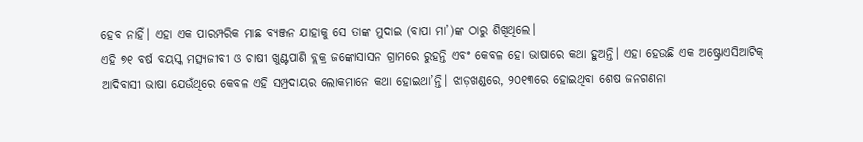ହେବ ନାହିଁ। ଏହା ଏକ ପାରମ୍ପରିକ ମାଛ ବ୍ୟଞ୍ଜନ ଯାହାକୁ ସେ ତାଙ୍କ ମୁଦାଇ (ବାପା ମା’)ଙ୍କ ଠାରୁ ଶିଖିଥିଲେ।
ଏହି ୭୧ ବର୍ଷ ବୟସ୍କ ମତ୍ସ୍ୟଜୀବୀ ଓ ଚାଷୀ ଖୁଣ୍ଟପାଣି ବ୍ଲକ୍ର ଜଙ୍କୋସାସନ ଗ୍ରାମରେ ରୁହନ୍ତି ଏବଂ କେବଳ ହୋ ଭାଷାରେ କଥା ହୁଅନ୍ତି। ଏହା ହେଉଛି ଏକ ଅଷ୍ଟ୍ରୋଏସିଆଟିକ୍ ଆଦିବାସୀ ଭାଷା ଯେଉଁଥିରେ କେବଳ ଏହି ସମ୍ପ୍ରଦାୟର ଲୋକମାନେ କଥା ହୋଇଥା’ନ୍ତି। ଝାଡ଼ଖଣ୍ଡରେ, ୨୦୧୩ରେ ହୋଇଥିବା ଶେଷ ଜନଗଣନା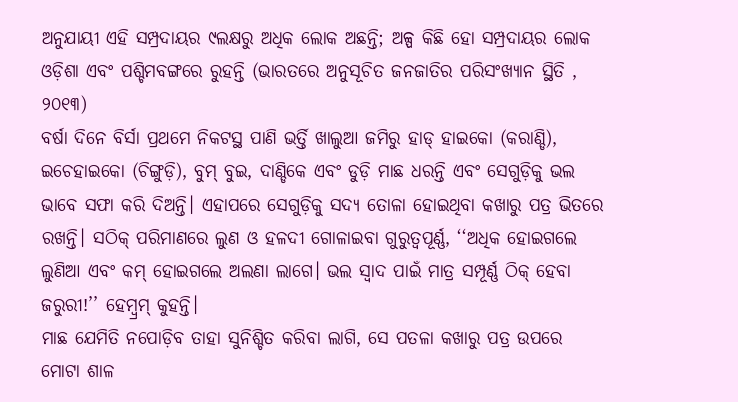ଅନୁଯାୟୀ ଏହି ସମ୍ପ୍ରଦାୟର ୯ଲକ୍ଷରୁ ଅଧିକ ଲୋକ ଅଛନ୍ତି; ଅଳ୍ପ କିଛି ହୋ ସମ୍ପ୍ରଦାୟର ଲୋକ ଓଡ଼ିଶା ଏବଂ ପଶ୍ଚିମବଙ୍ଗରେ ରୁହନ୍ତି (ଭାରତରେ ଅନୁସୂଚିତ ଜନଜାତିର ପରିସଂଖ୍ୟାନ ସ୍ଥିତି , ୨୦୧୩)
ବର୍ଷା ଦିନେ ବିର୍ସା ପ୍ରଥମେ ନିକଟସ୍ଥ ପାଣି ଭର୍ତ୍ତି ଖାଲୁଆ ଜମିରୁ ହାଡ୍ ହାଇକୋ (କରାଣ୍ଡି), ଇଚେହାଇକୋ (ଚିଙ୍ଗୁଡ଼ି), ବୁମ୍ ବୁଇ, ଦାଣ୍ଡିକେ ଏବଂ ଡୁଡ଼ି ମାଛ ଧରନ୍ତି ଏବଂ ସେଗୁଡ଼ିକୁ ଭଲ ଭାବେ ସଫା କରି ଦିଅନ୍ତି। ଏହାପରେ ସେଗୁଡ଼ିକୁ ସଦ୍ୟ ତୋଳା ହୋଇଥିବା କଖାରୁ ପତ୍ର ଭିତରେ ରଖନ୍ତି। ସଠିକ୍ ପରିମାଣରେ ଲୁଣ ଓ ହଳଦୀ ଗୋଳାଇବା ଗୁରୁତ୍ୱପୂର୍ଣ୍ଣ, ‘‘ଅଧିକ ହୋଇଗଲେ ଲୁଣିଆ ଏବଂ କମ୍ ହୋଇଗଲେ ଅଲଣା ଲାଗେ। ଭଲ ସ୍ୱାଦ ପାଇଁ ମାତ୍ର ସମ୍ପୂର୍ଣ୍ଣ ଠିକ୍ ହେବା ଜରୁରୀ!’’ ହେମ୍ବ୍ରମ୍ କୁହନ୍ତି।
ମାଛ ଯେମିତି ନପୋଡ଼ିବ ତାହା ସୁନିଶ୍ଚିତ କରିବା ଲାଗି, ସେ ପତଳା କଖାରୁ ପତ୍ର ଉପରେ ମୋଟା ଶାଳ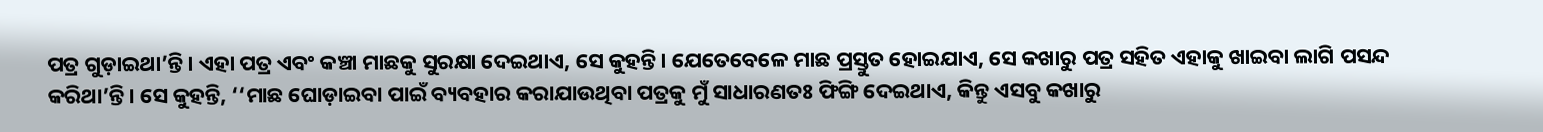ପତ୍ର ଗୁଡ଼ାଇଥା’ନ୍ତି। ଏହା ପତ୍ର ଏବଂ କଞ୍ଚା ମାଛକୁ ସୁରକ୍ଷା ଦେଇଥାଏ, ସେ କୁହନ୍ତି। ଯେତେବେଳେ ମାଛ ପ୍ରସ୍ତୁତ ହୋଇଯାଏ, ସେ କଖାରୁ ପତ୍ର ସହିତ ଏହାକୁ ଖାଇବା ଲାଗି ପସନ୍ଦ କରିଥା’ନ୍ତି। ସେ କୁହନ୍ତି, ‘‘ମାଛ ଘୋଡ଼ାଇବା ପାଇଁ ବ୍ୟବହାର କରାଯାଉଥିବା ପତ୍ରକୁ ମୁଁ ସାଧାରଣତଃ ଫିଙ୍ଗି ଦେଇଥାଏ, କିନ୍ତୁ ଏସବୁ କଖାରୁ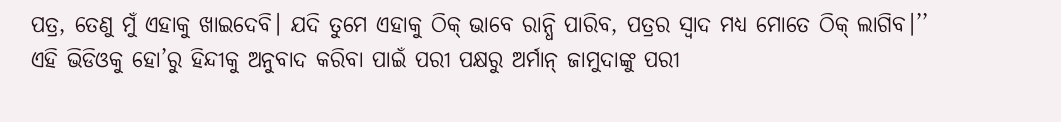ପତ୍ର, ତେଣୁ ମୁଁ ଏହାକୁ ଖାଇଦେବି। ଯଦି ତୁମେ ଏହାକୁ ଠିକ୍ ଭାବେ ରାନ୍ଧି ପାରିବ, ପତ୍ରର ସ୍ୱାଦ ମଧ୍ୟ ମୋତେ ଠିକ୍ ଲାଗିବ।’’
ଏହି ଭିଡିଓକୁ ହୋ’ରୁ ହିନ୍ଦୀକୁ ଅନୁବାଦ କରିବା ପାଇଁ ପରୀ ପକ୍ଷରୁ ଅର୍ମାନ୍ ଜାମୁଦାଙ୍କୁ ପରୀ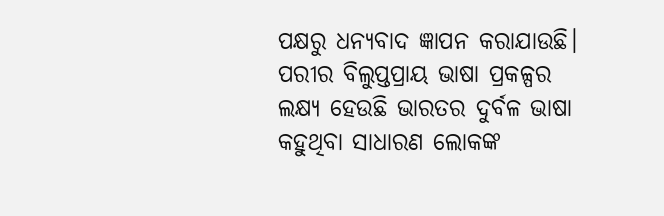ପକ୍ଷରୁ ଧନ୍ୟବାଦ ଜ୍ଞାପନ କରାଯାଉଛି।
ପରୀର ବିଲୁପ୍ତପ୍ରାୟ ଭାଷା ପ୍ରକଳ୍ପର ଲକ୍ଷ୍ୟ ହେଉଛି ଭାରତର ଦୁର୍ବଳ ଭାଷା କହୁଥିବା ସାଧାରଣ ଲୋକଙ୍କ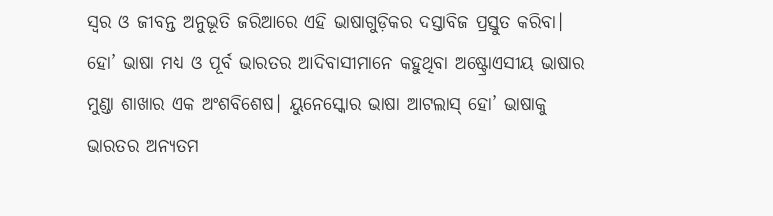ସ୍ୱର ଓ ଜୀବନ୍ତ ଅନୁଭୂତି ଜରିଆରେ ଏହି ଭାଷାଗୁଡ଼ିକର ଦସ୍ତାବିଜ ପ୍ରସ୍ତୁତ କରିବା।
ହୋ’ ଭାଷା ମଧ୍ୟ ଓ ପୂର୍ବ ଭାରତର ଆଦିବାସୀମାନେ କହୁଥିବା ଅଷ୍ଟ୍ରୋଏସୀୟ ଭାଷାର ମୁଣ୍ଡା ଶାଖାର ଏକ ଅଂଶବିଶେଷ। ୟୁନେସ୍କୋର ଭାଷା ଆଟଲାସ୍ ହୋ’ ଭାଷାକୁ ଭାରତର ଅନ୍ୟତମ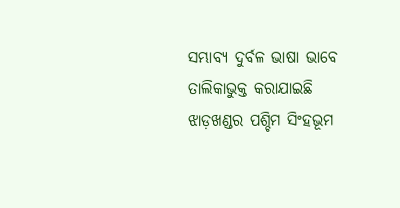ସମ୍ଭାବ୍ୟ ଦୁର୍ବଳ ଭାଷା ଭାବେ ତାଲିକାଭୁକ୍ତ କରାଯାଇଛି
ଝାଡ଼ଖଣ୍ଡର ପଶ୍ଚିମ ସିଂହଭୂମ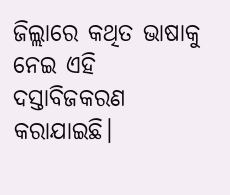ଜିଲ୍ଲାରେ କଥିତ ଭାଷାକୁ ନେଇ ଏହି ଦସ୍ତାବିଜକରଣ କରାଯାଇଛି।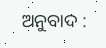ଅନୁବାଦ :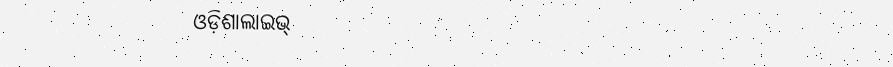ଓଡ଼ିଶାଲାଇଭ୍